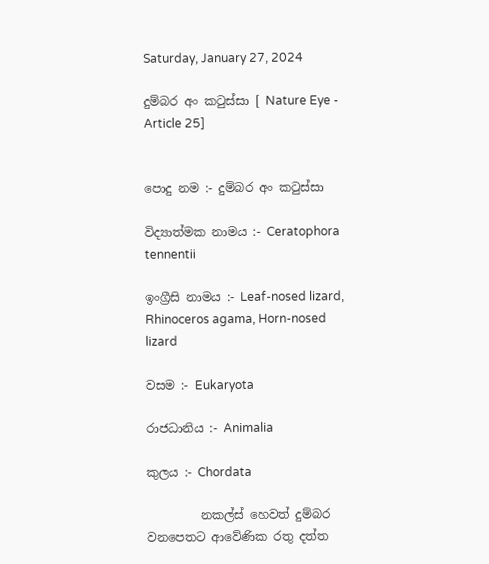Saturday, January 27, 2024

දුම්බර අං කටුස්සා [ Nature Eye - Article 25]


පොදු නම :- දුම්බර අං කටුස්සා

විද්‍යාත්මක නාමය :- Ceratophora tennentii

ඉංග්‍රීසි නාමය :- Leaf-nosed lizard, Rhinoceros agama, Horn-nosed lizard

වසම :- Eukaryota

රාජධානිය :- Animalia

කුලය :- Chordata

         නකල්ස් හෙවත් දුම්බර වනපෙතට ආවේණික රතු දත්ත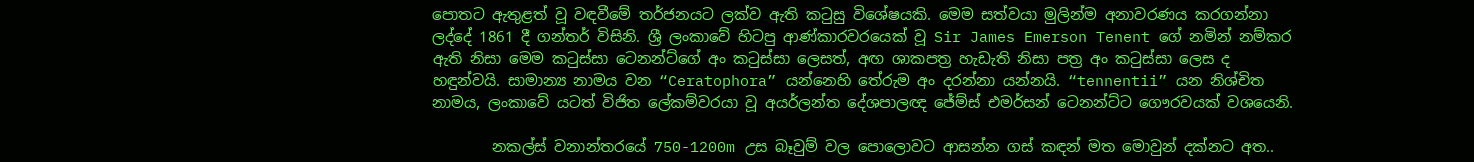පොතට ඇතුළත් වූ වඳවීමේ තර්ජනයට ලක්ව ඇති කටුසු විශේෂයකි. මෙම සත්වයා මුලින්ම අනාවරණය කරගන්නා ලද්දේ 1861 දී ගන්තර් විසිනි. ශ්‍රී ලංකාවේ හිටපු ආණ්කාරවරයෙක් වූ Sir James Emerson Tenent ගේ නමින් නම්කර ඇති නිසා මෙම කටුස්සා ටෙනන්ට්ගේ අං කටුස්සා ලෙසත්, අඟ ශාකපත්‍ර හැඩැති නිසා පත්‍ර අං කටුස්සා ලෙස ද හඳුන්වයි. සාමාන්‍ය නාමය වන “Ceratophora” යන්නෙහි තේරුම අං දරන්නා යන්නයි. “tennentii” යන නිශ්චිත නාමය, ලංකාවේ යටත් විජිත ලේකම්වරයා වූ අයර්ලන්ත දේශපාලඥ ජේම්ස් එමර්සන් ටෙනන්ට්ට ගෞරවයක් වශයෙනි.

        නකල්ස් වනාන්තරයේ 750-1200m උස බෑවුම් වල පොලොවට ආසන්න ගස් කඳන් මත මොවුන් දක්නට අත..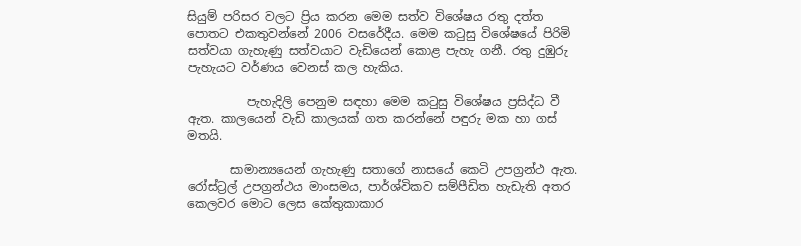සියුම් පරිසර වලට ප්‍රිය කරන මෙම සත්ව විශේෂය රතු දත්ත පොතට එකතුවන්නේ 2006 වසරේදීය. මෙම කටුසු විශේෂයේ පිරිමි සත්වයා ගැහැණු සත්වයාට වැඩියෙන් කොළ පැහැ ගනී. රතු දුඹුරු පැහැයට වර්ණය වෙනස් කල හැකිය.

          පැහැදිලි පෙනුම සඳහා මෙම කටුසු විශේෂය ප්‍රසිද්ධ වී ඇත. කාලයෙන් වැඩි කාලයක් ගත කරන්නේ පඳුරු මක හා ගස් මතයි.

       සාමාන්‍යයෙන් ගැහැණු සතාගේ නාසයේ කෙටි උපග්‍රන්ථ ඇත. රෝස්ට්‍රල් උපග්‍රන්ථය මාංසමය, පාර්ශ්විකව සම්පීඩිත හැඩැති අතර කෙලවර මොට ලෙස කේතුකාකාර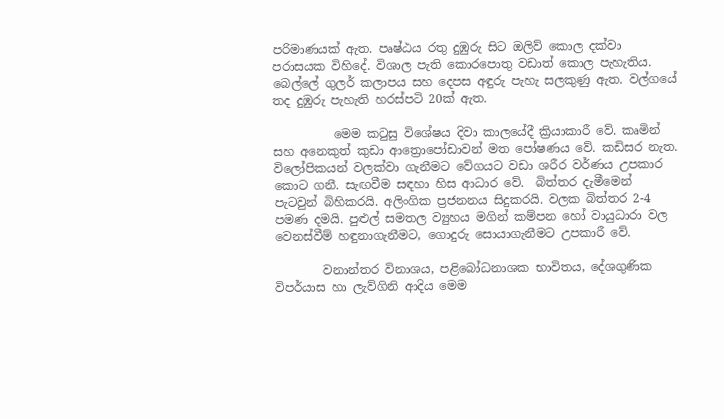පරිමාණයක් ඇත. පෘෂ්ඨය රතු දුඹුරු සිට ඔලිව් කොල දක්වා පරාසයක විහිදේ. විශාල පැති කොරපොතු වඩාත් කොල පැහැතිය. බෙල්ලේ ගුලර් කලාපය සහ දෙපස අඳුරු පැහැ සලකුණු ඇත. වල්ගයේ තද දුඹුරු පැහැති හරස්පටි 20ක් ඇත.

          මෙම කටුසු විශේෂය දිවා කාලයේදී ක්‍රියාකාරී වේ. කෘමින් සහ අනෙකුත් කුඩා ආත්‍රොපෝඩාවන් මත පෝෂණය වේ. කඩිසර නැත. විලෝපිකයන් වලක්වා ගැනීමට වේගයට වඩා ශරීර වර්ණය උපකාර කොට ගනී. සැඟවීම සඳහා හිස ආධාර වේ.  බිත්තර දැමීමෙන් පැටවුන් බිහිකරයි. අලිංගික ප්‍රජනනය සිදුකරයි. වලක බිත්තර 2-4 පමණ දමයි. පුළුල් සමතල ව්‍යුහය මගින් කම්පන හෝ වායුධාරා වල වෙනස්වීම් හඳුනාගැනීමට, ගොදුරු සොයාගැනීමට උපකාරී වේ.

        වනාන්තර විනාශය, පළිබෝධනාශක භාවිතය, දේශගුණික විපර්යාස හා ලැව්ගිනි ආදිය මෙම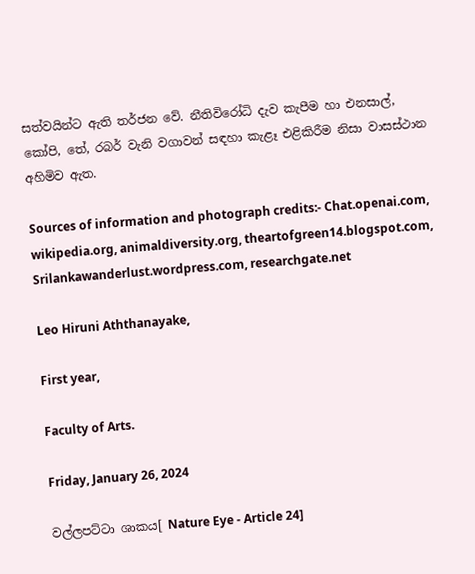සත්වයින්ට ඇති තර්ජන වේ. නීතිවිරෝධි දැව කැපීම හා එනසාල්, කෝපි, තේ, රබර් වැනි වගාවන් සඳහා කැළෑ එළිකිරීම නිසා වාසස්ථාන අහිමිව ඇත.

Sources of information and photograph credits:- Chat.openai.com, wikipedia.org, animaldiversity.org, theartofgreen14.blogspot.com, Srilankawanderlust.wordpress.com, researchgate.net

Leo Hiruni Aththanayake,

First year,

Faculty of Arts.

Friday, January 26, 2024

වල්ලපට්ටා ශාකය[ Nature Eye - Article 24]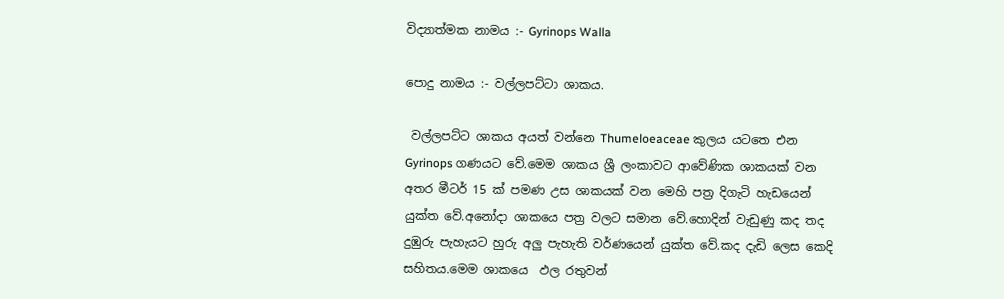විද්‍යාත්මක නාමය :- Gyrinops Walla

පොදු නාමය :- වල්ලපට්ටා ශාකය.

 වල්ලපට්ට ශාකය අයත් වන්නෙ Thumeloeaceae කුලය යටතෙ එන Gyrinops ගණයට වේ.මෙම ශාකය ශ්‍රී ලංකාවට ආවේණික ශාකයක් වන අතර මීටර් 15 ක් පමණ උස ශාකයක් වන මෙහි පත්‍ර දිගැටි හැඩයෙන් යුක්ත වේ.අනෝදා ශාකයෙ පත්‍ර වලට සමාන වේ.හොදින් වැඩුණු කද තද දුඹුරු පැහැයට හුරු අලු පැහැති වර්ණයෙන් යුක්ත වේ.කද දැඩි ලෙස කෙදි සහිතය.මෙම ශාකයෙ  ඵල රතුවන්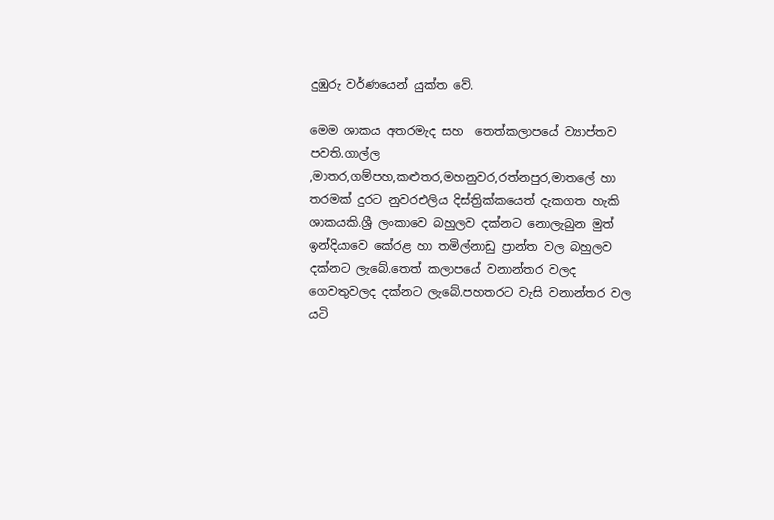දුඹුරු වර්ණයෙන් යුක්ත වේ.

මෙම ශාකය අතරමැද සහ  තෙත්කලාපයේ ව්‍යාප්තව පවති.ගාල්ල ,මාතර,ගම්පහ,කළුතර,මහනුවර,රත්නපුර,මාතලේ හා තරමක් දුරට නුවරඑලිය දිස්ත්‍රික්කයෙත් දැකගත හැකි ශාකයකි.ශ්‍රී ලංකාවෙ බහුලව දක්නට නොලැබුන මුත් ඉන්දියාවෙ කේරළ හා තමිල්නාඩු ප්‍රාන්ත වල බහුලව දක්නට ලැබේ.තෙත් කලාපයේ වනාන්තර වලද ගෙවතුවලද දක්නට ලැබේ.පහතරට වැසි වනාන්තර වල යටි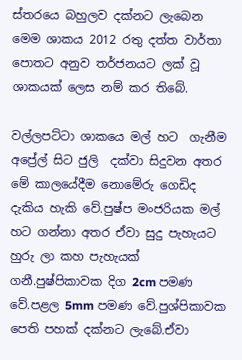ස්තරයෙ බහුලව දක්නට ලැබෙන මෙම ශාකය 2012 රතු දත්ත වාර්තා පොතට අනුව තර්ජනයට ලක් වූ ශාකයක් ලෙස නම් කර තිබේ.

වල්ලපට්ටා ශාකයෙ මල් හට  ගැනීම අප්‍රේල් සිට ජුලි  දක්වා සිදුවන අතර මේ කාලයේදීම නොමේරු ගෙඩිද දැකිය හැකි වේ.පුෂ්ප මංජරියක මල් හට ගන්නා අතර ඒවා සුදු පැහැයට හුරු ලා කහ පැහැයක් ගනී.පුෂ්පිකාවක දිග 2cm පමණ වේ.පළල 5mm පමණ වේ.පුශ්පිකාවක පෙති පහක් දක්නට ලැබේ.ඒවා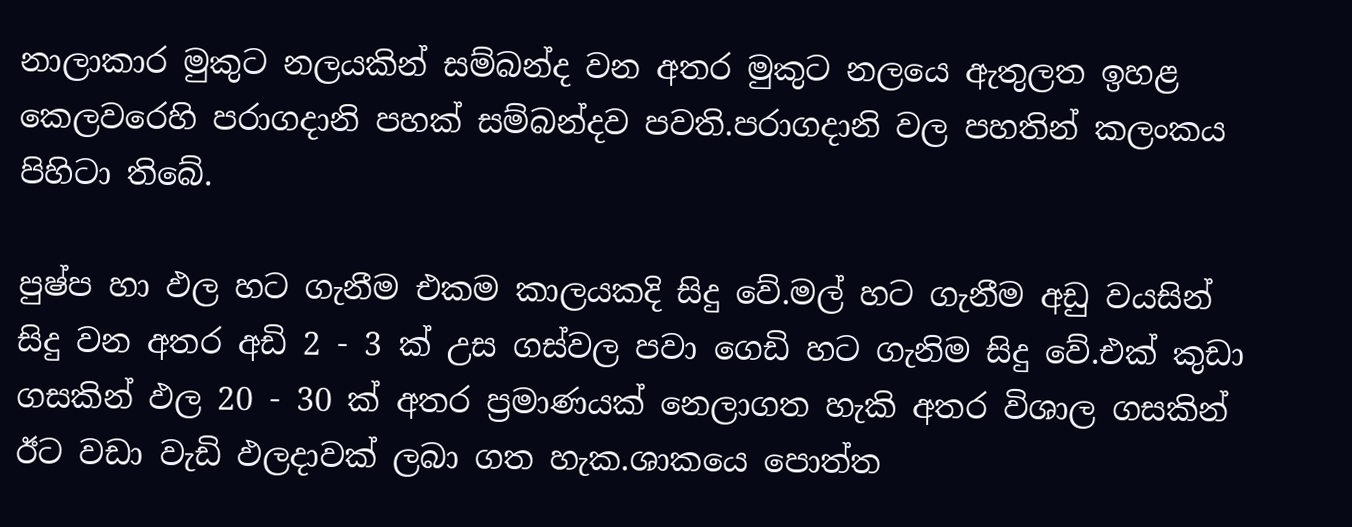නාලාකාර මුකුට නලයකින් සම්බන්ද වන අතර මුකුට නලයෙ ඇතුලත ඉහළ කෙලවරෙහි පරාගදානි පහක් සම්බන්දව පවති.පරාගදානි වල පහතින් කලංකය පිහිටා තිබේ.

පුෂ්ප හා ඵල හට ගැනීම එකම කාලයකදි සිදු වේ.මල් හට ගැනීම අඩු වයසින් සිදු වන අතර අඩි 2 - 3 ක් උස ගස්වල පවා ගෙඩි හට ගැනිම සිදු වේ.එක් කුඩා ගසකින් ඵල 20 - 30 ක් අතර ප්‍රමාණයක් නෙලාගත හැකි අතර විශාල ගසකින් ඊට වඩා වැඩි ඵලදාවක් ලබා ගත හැක.ශාකයෙ පොත්ත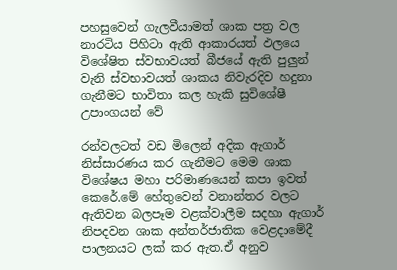පහසුවෙන් ගැලවීයාමත් ශාක පත්‍ර වල නාරටිය පිහිටා ඇති ආකාරයත් ඵලයෙ විශේෂිත ස්වභාවයත් බීජයේ ඇති පුලුන් වැනි ස්වභාවයත් ශාකය නිවැරදිව හදුනා ගැනීමට භාවිතා කල හැකි සුවිශේෂී උපාංගයන් වේ

රන්වලටත් වඩ මිලෙන් අදික ඇගාර් නිස්සාරණය කර ගැනීමට මෙම ශාක විශේෂය මහා පරිමාණයෙන් කපා ඉවත් කෙරේ.මේ හේතුවෙන් වනාන්තර වලට ඇතිවන බලපෑම වළක්වාලීම සදහා ඇගාර් නිපදවන ශාක අන්තර්ජාතික වෙළදාමේදී පාලනයට ලක් කර ඇත.ඒ අනුව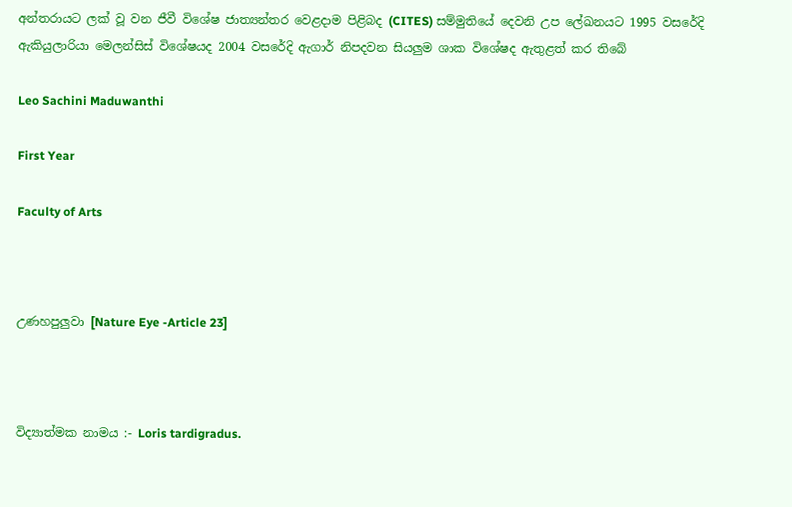අන්තරායට ලක් වූ වන ජීවී විශේෂ ජාත්‍යන්තර වෙළදාම පිළිබද (CITES) සම්මුතියේ දෙවනි උප ලේඛනයට 1995 වසරේදි ඇකියුලාරියා මෙලන්සිස් විශේෂයද 2004 වසරේදි ඇගාර් නිපදවන සියලුම ශාක විශේෂද ඇතුළත් කර තිබේ

Leo Sachini Maduwanthi

First Year

Faculty of Arts



උණහපුලුවා [Nature Eye -Article 23]



විද්‍යාත්මක නාමය :- Loris tardigradus.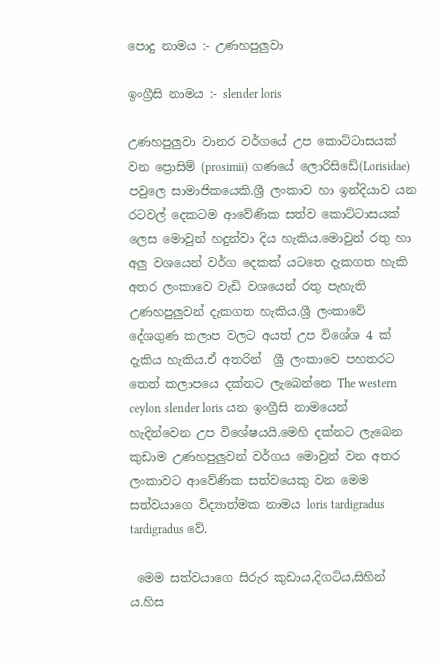පොදු නාමය :- උණහපුලුවා

ඉංග්‍රීසි නාමය :- slender loris

උණහපුලුවා වානර වර්ගයේ උප කොට්ටාසයක් වන ප්‍රොසිම් (prosimii) ගණයේ ලොරිසිඩේ(Lorisidae)  පවුලෙ සාමාජිකයෙකි.ශ්‍රී ලංකාව හා ඉන්දියාව යන රටවල් දෙකටම ආවේණික සත්ව කොට්ටාසයක් ලෙස මොවුන් හදුන්වා දිය හැකිය.මොවුන් රතු හා අලු වශයෙන් වර්ග දෙකක් යටතෙ දැකගත හැකි අතර ලංකාවෙ වැඩි වශයෙන් රතු පැහැති උණහපුලුවන් දැකගත හැකිය.ශ්‍රී ලංකාවේ දේශගුණ කලාප වලට අයත් උප විශේශ 4 ක් දැකිය හැකිය.ඒ අතරින්  ශ්‍රී ලංකාවෙ පහතරට තෙත් කලාපයෙ දක්නට ලැබෙන්නෙ The western ceylon slender loris යන ඉංග්‍රීසි නාමයෙන් හැදින්වෙන උප විශේෂයයි.මෙහි දක්නට ලැබෙන කුඩාම උණහපුලුවන් වර්ගය මොවුන් වන අතර ලංකාවට ආවේණික සත්වයෙකු වන මෙම සත්වයාගෙ විද්‍යාත්මක නාමය loris tardigradus tardigradus වේ.

 මෙම සත්වයාගෙ සිරුර කුඩාය,දිගටිය,සිහින් ය.හිස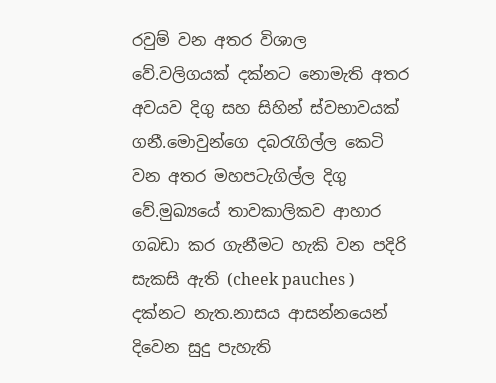රවුම් වන අතර විශාල වේ.වලිගයක් දක්නට නොමැති අතර අවයව දිගු සහ සිහින් ස්වභාවයක් ගනී.මොවුන්ගෙ දබරැගිල්ල කෙටි වන අතර මහපටැගිල්ල දිගු වේ.මුඛ්‍යයේ තාවකාලිකව ආහාර ගබඩා කර ගැනීමට හැකි වන පදිරි සැකසි ඇති (cheek pauches ) දක්නට නැත.නාසය ආසන්නයෙන් දිවෙන සුදු පැහැති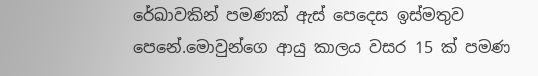රේඛාවකින් පමණක් ඇස් පෙදෙස ඉස්මතුව පෙනේ.මොවුන්ගෙ ආයු කාලය වසර 15 ක් පමණ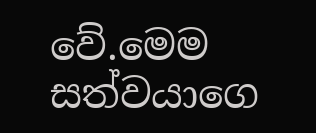වේ.මෙම සත්වයාගෙ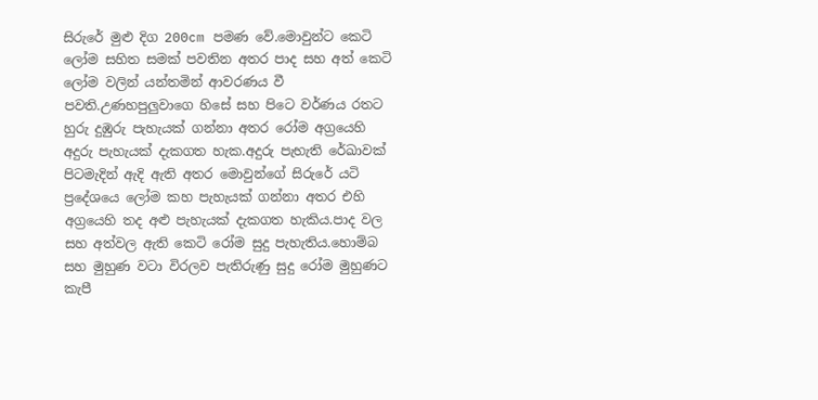සිරුරේ මුළු දිග 200cm පමණ වේ.මොවුන්ට කෙටි ලෝම සහිත සමක් පවතින අතර පාද සහ අත් කෙටි ලෝම වලින් යන්තමින් ආවරණය වී පවති.උණහපුලුවාගෙ හිසේ සහ පිටෙ වර්ණය රතට හුරු දුඹුරු පැහැයක් ගන්නා අතර රෝම අග්‍රයෙහි අදුරු පැහැයක් දැකගත හැක.අදුරු පැහැති රේඛාවක් පිටමැදින් ඇදි ඇති අතර මොවුන්ගේ සිරුරේ යටි ප්‍රදේශයෙ ලෝම කහ පැහැයක් ගන්නා අතර එහි  අග්‍රයෙහි තද අළු පැහැයක් දැකගත හැකිය.පාද වල සහ අත්වල ඇති කෙටි රෝම සුදු පැහැතිය.හොම්බ සහ මුහුණ වටා විරලව පැතිරුණු සුදු රෝම මුහුණට කැපී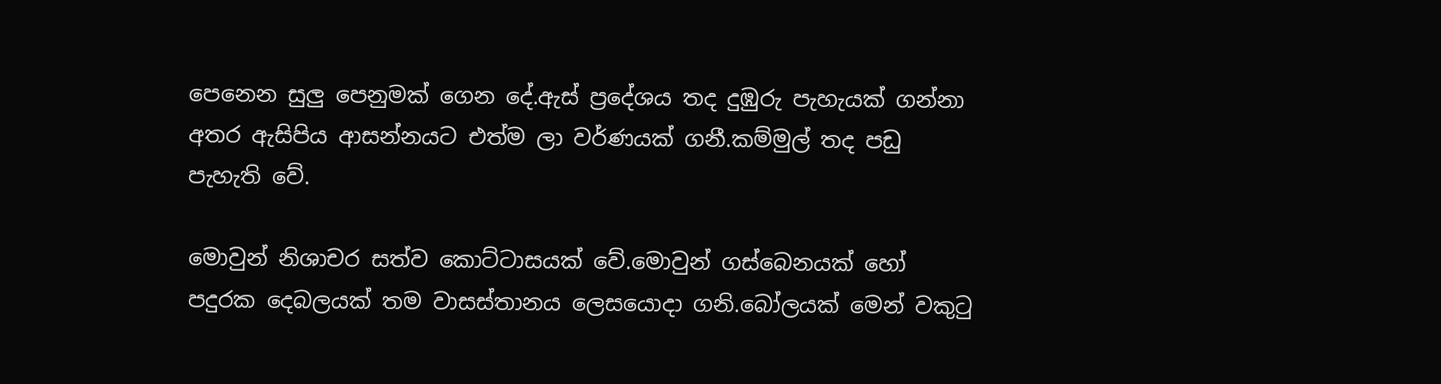පෙනෙන සුලු පෙනුමක් ගෙන දේ.ඇස් ප්‍රදේශය තද දුඹුරු පැහැයක් ගන්නා අතර ඇසිපිය ආසන්නයට එත්ම ලා වර්ණයක් ගනී.කම්මුල් තද පඩු පැහැති වේ.

මොවුන් නිශාචර සත්ව කොට්ටාසයක් වේ.මොවුන් ගස්බෙනයක් හෝ පදුරක දෙබලයක් තම වාසස්තානය ලෙසයොදා ගනි.බෝලයක් මෙන් වකුටු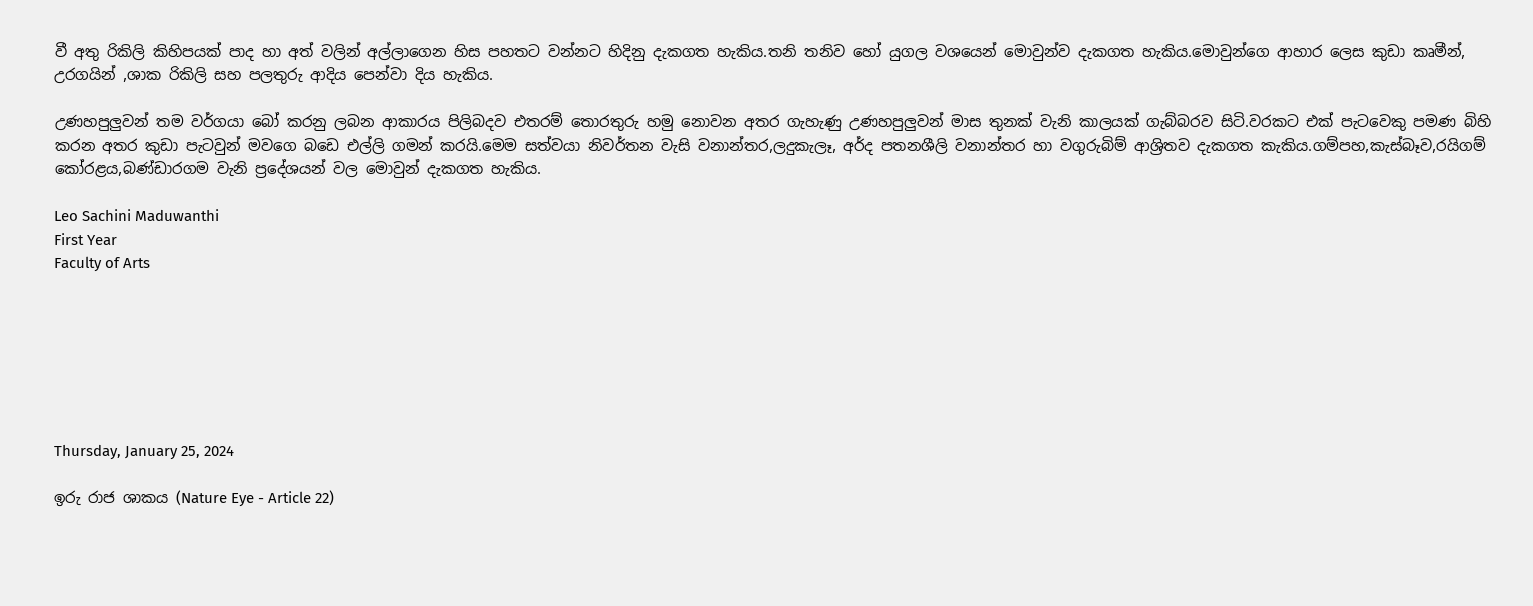වී අතු රිකිලි කිහිපයක් පාද හා අත් වලින් අල්ලාගෙන හිස පහතට වන්නට හිදිනු දැකගත හැකිය.තනි තනිව හෝ යුගල වශයෙන් මොවුන්ව දැකගත හැකිය.මොවුන්ගෙ ආහාර ලෙස කුඩා කෘමීන්, උරගයින් ,ශාක රිකිලි සහ පලතුරු ආදිය පෙන්වා දිය හැකිය.

උණහපුලුවන් තම වර්ගයා බෝ කරනු ලබන ආකාරය පිලිබදව එතරම් තොරතුරු හමු නොවන අතර ගැහැණු උණහපුලුවන් මාස තුනක් වැනි කාලයක් ගැබ්බරව සිටි.වරකට එක් පැටවෙකු පමණ බිහි කරන අතර කුඩා පැටවුන් මවගෙ බඩෙ එල්ලි ගමන් කරයි.මෙම සත්වයා නිවර්තන වැසි වනාන්තර,ලදුකැලෑ, අර්ද පතනශීලි වනාන්තර හා වගුරුබිම් ආශ්‍රිතව දැකගත කැකිය.ගම්පහ,කැස්බෑව,රයිගම් කෝරළය,බණ්ඩාරගම වැනි ප්‍රදේශයන් වල මොවුන් දැකගත හැකිය.

Leo Sachini Maduwanthi
First Year
Faculty of Arts







Thursday, January 25, 2024

ඉරු රාජ ශාකය (Nature Eye - Article 22)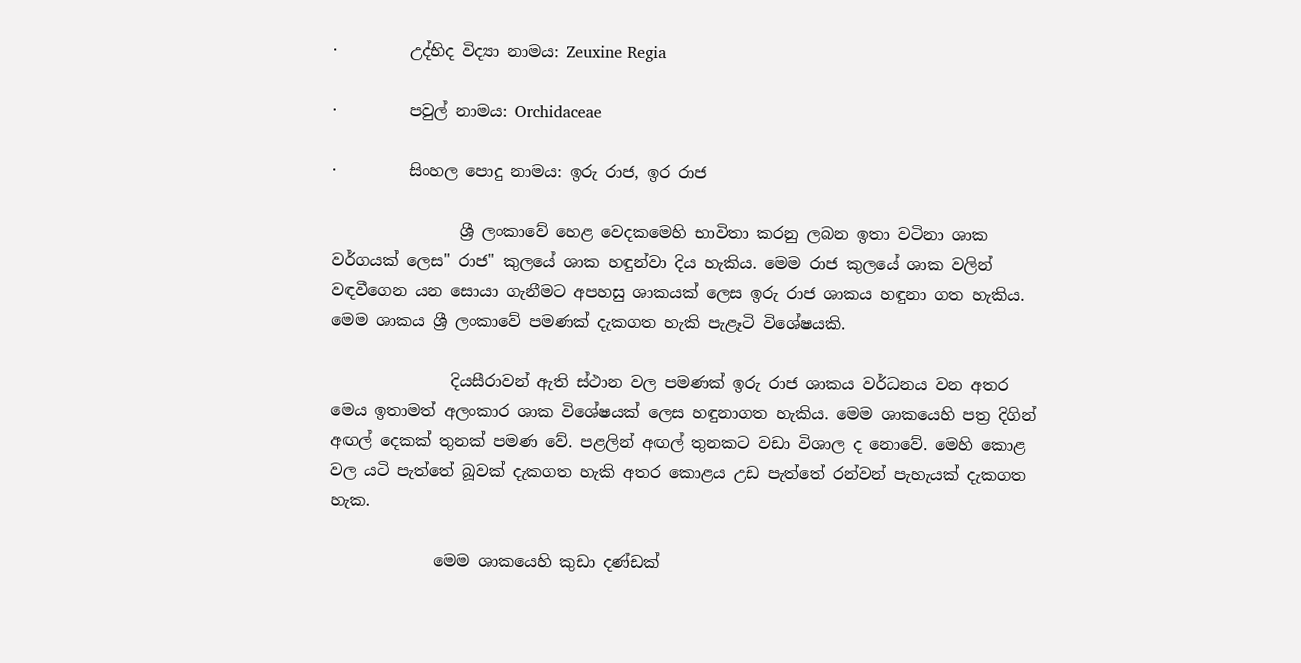·         උද්භිද විද්‍යා නාමය: Zeuxine Regia

·         පවුල් නාමය: Orchidaceae

·         සිංහල පොදු නාමය: ඉරු රාජ, ඉර රාජ

                ශ්‍රී ලංකාවේ හෙළ වෙදකමෙහි භාවිතා කරනු ලබන ඉතා වටිනා ශාක වර්ගයක් ලෙස" රාජ" කුලයේ ශාක හඳුන්වා දිය හැකිය. මෙම රාජ කුලයේ ශාක වලින් වඳවීගෙන යන සොයා ගැනීමට අපහසු ශාකයක් ලෙස ඉරු රාජ ශාකය හඳුනා ගත හැකිය. මෙම ශාකය ශ්‍රී ලංකාවේ පමණක් දැකගත හැකි පැළෑටි විශේෂයකි.

               දියසීරාවන් ඇති ස්ථාන වල පමණක් ඉරු රාජ ශාකය වර්ධනය වන අතර මෙය ඉතාමත් අලංකාර ශාක විශේෂයක් ලෙස හඳුනාගත හැකිය. මෙම ශාකයෙහි පත්‍ර දිගින් අඟල් දෙකක් තුනක් පමණ වේ. පළලින් අඟල් තුනකට වඩා විශාල ද නොවේ. මෙහි කොළ වල යටි පැත්තේ බූවක් දැකගත හැකි අතර කොළය උඩ පැත්තේ රන්වන් පැහැයක් දැකගත හැක.

             මෙම ශාකයෙහි කුඩා දණ්ඩක්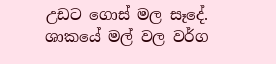උඩට ගොස් මල සෑදේ. ශාකයේ මල් වල වර්ග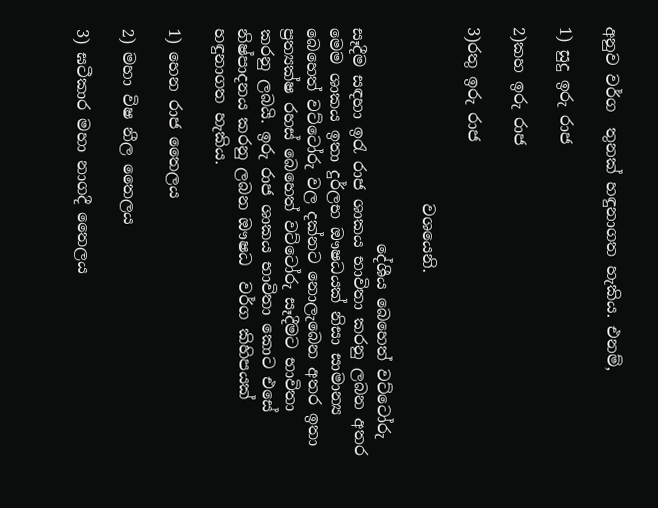අනුව වර්ග  තුනක් හඳුනාගත හැකිය. එනම්,

1) සුදු ඉරු රාජ

2)කහ ඉරු රාජ

3)රතු ඉරු රාජ

                      වශයෙනි.

                           දේශීය බෙහෙත් වට්ටෝරු සෑදීම සඳහා ඉරැ රාජ ශාකය භාවිතා කරනු ලබන අතර මෙම ශාකය ඉතා දුර්ලභ ඖෂධයක් නිසා සාමාන්‍ය බෙහෙත් වට්ටෝරු වල දක්නට නොලැබෙන අතර ඉතා ප්‍රත්‍යක්ෂ රහස් බෙහෙත් වට්ටෝරු සෑදීමට භාවිතා කරනු ලබයි. ඉරු රාජ ශාකය භාවිතා කොට එසේ නිෂ්පාදනය කරනු ලබන ඖෂධ  වර්ග කිහිපයක්   හඳුනාගත හැකිය.

1) හෙන රාජ තෛලය

2) මහා විෂ නීල තෛලය

3) ඝටීකාර මහා නාගදී තෛලය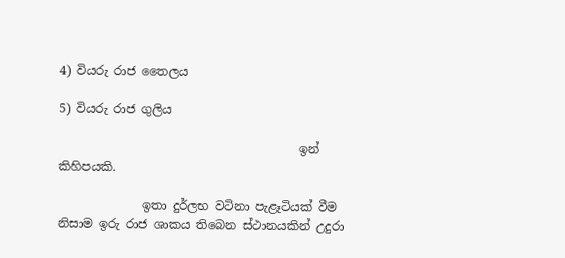4) වියරු රාජ තෛලය

5) වියරු රාජ ගුලිය

                                        ඉන් කිහිපයකි.

              ඉතා දුර්ලභ වටිනා පැළෑටියක් වීම නිසාම ඉරු රාජ ශාකය තිබෙන ස්ථානයකින් උදුරා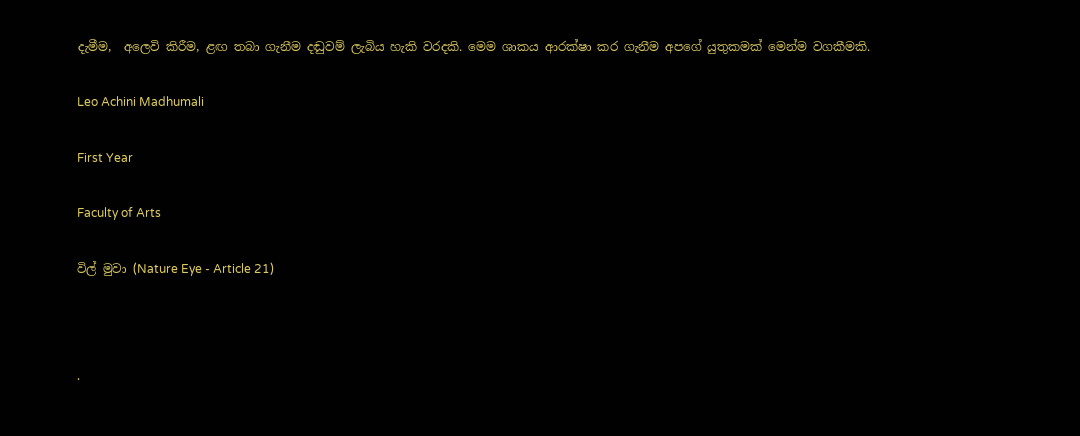දැමීම,  අලෙවි කිරීම, ළඟ තබා ගැනීම දඬුවම් ලැබිය හැකි වරදකි. මෙම ශාකය ආරක්ෂා කර ගැනීම අපගේ යුතුකමක් මෙන්ම වගකීමකි.

Leo Achini Madhumali

First Year

Faculty of Arts

විල් මුවා (Nature Eye - Article 21)



·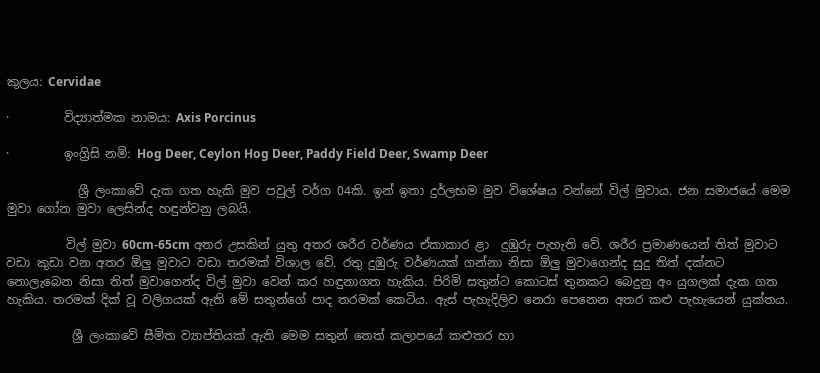කුලය: Cervidae

·         විද්‍යාත්මක නාමය: Axis Porcinus

·         ඉංග්‍රිසි නම්: Hog Deer, Ceylon Hog Deer, Paddy Field Deer, Swamp Deer

            ශ්‍රී ලංකාවේ දැක ගත හැකි මුව පවුල් වර්ග 04කි. ඉන් ඉතා දුර්ලභම මුව විශේෂය වන්නේ විල් මුවාය. ජන සමාජයේ මෙම මුවා ගෝන මුවා ලෙසින්ද හඳුන්වනු ලබයි.

          විල් මුවා 60cm-65cm අතර උසකින් යුතු අතර ශරීර වර්ණය ඒකාකාර ළා  දුඹුරු පැහැති වේ. ශරීර ප්‍රමාණයෙන් තිත් මුවාට වඩා කුඩා වන අතර ඕලු මුවාට වඩා තරමක් විශාල වේ. රතු දුඹුරු වර්ණයක් ගන්නා නිසා ඕලු මුවාගෙන්ද සුදු තිත් දක්නට නොලැබෙන නිසා තිත් මුවාගෙන්ද විල් මුවා වෙන් කර හඳුනාගත හැකිය. පිරිමි සතුන්ට කොටස් තුනකට බෙදුනු අං යුගලක් දැක ගත හැකිය. තරමක් දික් වූ වලිගයක් ඇති මේ සතුන්ගේ පාද තරමක් කෙටිය. ඇස් පැහැදිලිව නෙරා පෙනෙන අතර කළු පැහැයෙන් යුක්තය.

           ශ්‍රී ලංකාවේ සීමිත ව්‍යාප්තියක් ඇති මෙම සතුන් තෙත් කලාපයේ කළුතර හා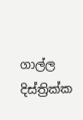ගාල්ල දිස්ත්‍රික්ක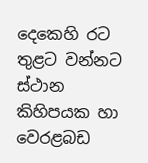දෙකෙහි රට තුළට වන්නට ස්ථාන කිහිපයක හා වෙරළබඩ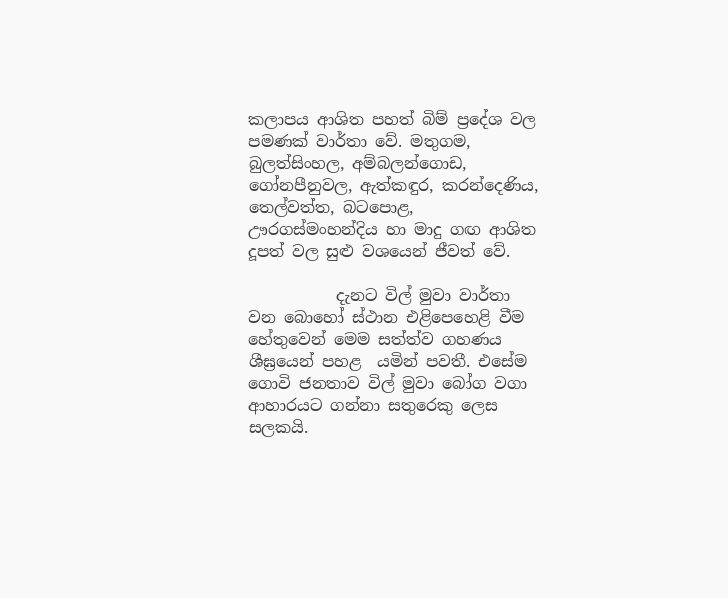කලාපය ආශිත පහත් බිම් ප්‍රදේශ වල පමණක් වාර්තා වේ. මතුගම, බුලත්සිංහල, අම්බලන්ගොඩ, ගෝනපීනුවල, ඇත්කඳුර, කරන්දෙණිය, තෙල්වත්ත, බටපොළ, ඌරගස්මංහන්දිය හා මාදු ගඟ ආශිත දූපත් වල සුළු වශයෙන් ජීවත් වේ.

           දැනට විල් මුවා වාර්තා වන බොහෝ ස්ථාන එළිපෙහෙළි වීම හේතුවෙන් මෙම සත්ත්ව ගහණය ශීඝ්‍රයෙන් පහළ  යමින් පවතී. එසේම ගොවි ජනතාව විල් මුවා බෝග වගා ආහාරයට ගන්නා සතුරෙකු ලෙස සලකයි.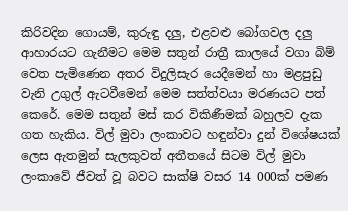කිරිවදින ගොයම්, කුරුඳු දලු, එළවළු බෝගවල දලු ආහාරයට ගැනීමට මෙම සතුන් රාත්‍රී කාලයේ වගා බිම් වෙත පැමිණෙන අතර විදුලිසැර යෙදීමෙන් හා මළපුඩු වැනි උගුල් ඇටවීමෙන් මෙම සත්ත්වයා මරණයට පත් කෙරේ. මෙම සතුන් මස් කර විකිණීමක් බහුලව දැක ගත හැකිය. විල් මුවා ලංකාවට හඳුන්වා දුන් විශේෂයක් ලෙස ඇතමුන් සැලකුවත් අතීතයේ සිටම විල් මුවා ලංකාවේ ජීවත් වූ බවට සාක්ෂි වසර 14 000ක් පමණ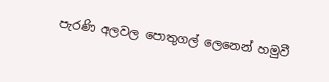පැරණි අලවල පොතුගල් ලෙනෙන් හමුවී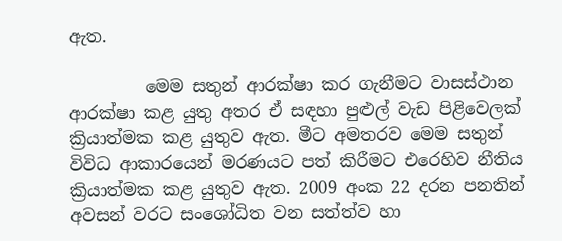ඇත.

         මෙම සතුන් ආරක්ෂා කර ගැනීමට වාසස්ථාන ආරක්ෂා කළ යුතු අතර ඒ සඳහා පුළුල් වැඩ පිළිවෙලක් ක්‍රියාත්මක කළ යුතුව ඇත. මීට අමතරව මෙම සතුන් විවිධ ආකාරයෙන් මරණයට පත් කිරීමට එරෙහිව නීතිය ක්‍රියාත්මක කළ යුතුව ඇත. 2009 අංක 22 දරන පනතින් අවසන් වරට සංශෝධිත වන සත්ත්ව හා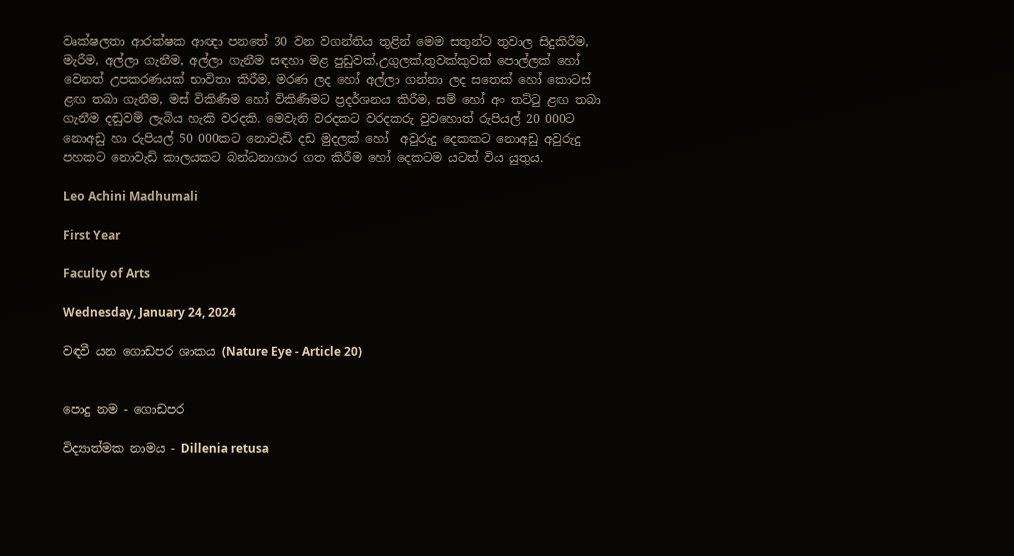වෘක්ෂලතා ආරක්ෂක ආඥා පනතේ 30 වන වගන්තිය තුළින් මෙම සතුන්ට තුවාල සිදුකිරීම, මැරීම, අල්ලා ගැනීම, අල්ලා ගැනීම සඳහා මළ පුඩුවක්,උගුලක්,තුවක්කුවක් පොල්ලක් හෝ වෙනත් උපකරණයක් භාවිතා කිරීම, මරණ ලද හෝ අල්ලා ගන්නා ලද සතෙක් හෝ කොටස් ළඟ තබා ගැනීම, මස් විකිණීම හෝ විකිණීමට ප්‍රදර්ශනය කිරීම, සම් හෝ අං තට්ටු ළඟ තබා ගැනීම දඬුවම් ලැබිය හැකි වරදකි. මෙවැනි වරදකට වරදකරු වුවහොත් රුපියල් 20 000ට නොඅඩු හා රුපියල් 50 000කට නොවැඩි දඩ මුදලක් හෝ  අවුරුදු දෙකකට නොඅඩු අවුරුදු පහකට නොවැඩි කාලයකට බන්ධනාගාර ගත කිරීම හෝ දෙකටම යටත් විය යුතුය.

Leo Achini Madhumali

First Year

Faculty of Arts

Wednesday, January 24, 2024

වඳවී යන ගොඩපර ශාකය (Nature Eye - Article 20)


පොදු නම - ගොඩපර

විද්‍යාත්මක නාමය - Dillenia retusa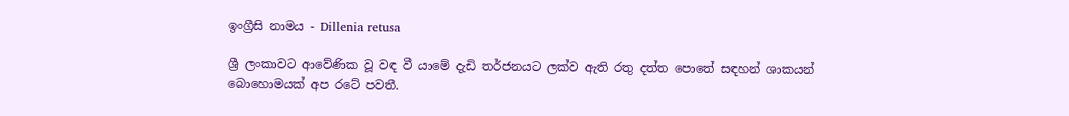ඉංග්‍රීසි නාමය - Dillenia retusa

ශ්‍රී ලංකාවට ආවේණික වූ වඳ වී යාමේ දැඩි තර්ජනයට ලක්ව ඇති රතු දත්ත පොතේ සඳහන් ශාකයන් බොහොමයක් අප රටේ පවතී.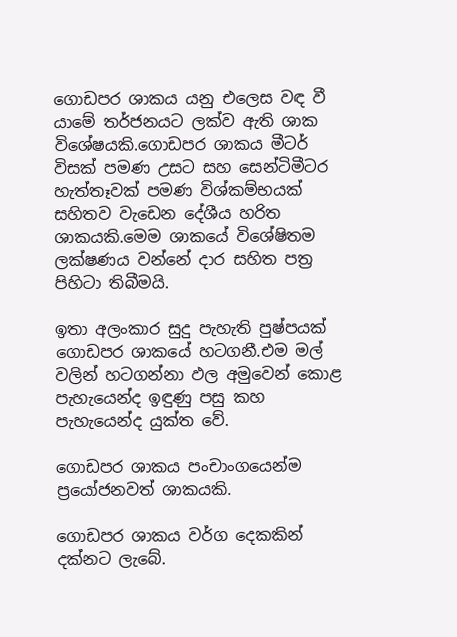ගොඩපර ශාකය යනු එලෙස වඳ වී යාමේ තර්ජනයට ලක්ව ඇති ශාක විශේෂයකි.ගොඩපර ශාකය මීටර් විසක් පමණ උසට සහ සෙන්ටිමීටර හැත්තෑවක් පමණ විශ්කම්භයක් සහිතව වැඩෙන දේශීය හරිත ශාකයකි.මෙම ශාකයේ විශේෂිතම ලක්ෂණය වන්නේ දාර සහිත පත්‍ර පිහිටා තිබීමයි.

ඉතා අලංකාර සුදු පැහැති පුෂ්පයක් ගොඩපර ශාකයේ හටගනී.එම මල් වලින් හටගන්නා ඵල අමුවෙන් කොළ පැහැයෙන්ද ඉඳුණු පසු කහ පැහැයෙන්ද යුක්ත වේ.

ගොඩපර ශාකය පංචාංගයෙන්ම ප්‍රයෝජනවත් ශාකයකි.

ගොඩපර ශාකය වර්ග දෙකකින් දක්නට ලැබේ.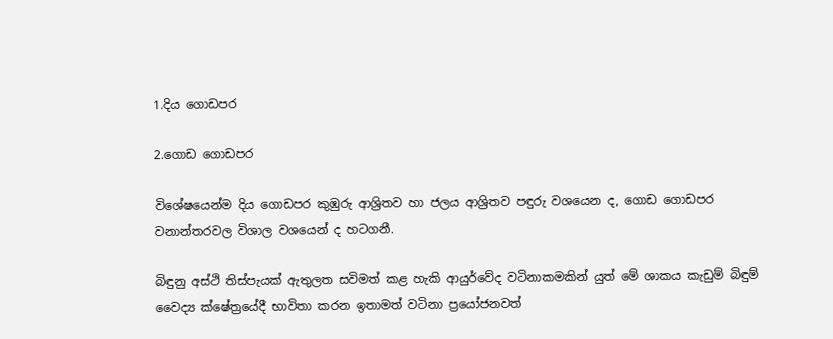1.දිය ගොඩපර

2.ගොඩ ගොඩපර

විශේෂයෙන්ම දිය ගොඩපර කුඹුරු ආශ්‍රිතව හා ජලය ආශ්‍රිතව පඳුරු වශයෙන ද, ගොඩ ගොඩපර වනාන්තරවල විශාල වශයෙන් ද හටගනී.

බිඳුනු අස්ථි තිස්පැයක් ඇතුලත සවිමත් කළ හැකි ආයුර්වේද වටිනාකමකින් යුත් මේ ශාකය කැඩුම් බිඳුම් වෛද්‍ය ක්ෂේත්‍රයේදී භාවිතා කරන ඉතාමත් වටිනා ප්‍රයෝජනවත්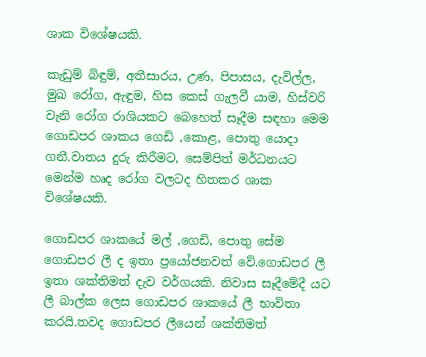ශාක විශේෂයකි.

කැඩුම් බිඳුම්, අතීසාරය, උණ, පිපාසය, දැවිල්ල, මුඛ රෝග, ඇඳුම, හිස කෙස් ගැලවී යාම, හිස්වරි වැනි රෝග රාශියකට බෙහෙත් සෑදීම සඳහා මෙම ගොඩපර ශාකය ගෙඩි ,කොළ, පොතු යොදා ගනී.වාතය දුරු කිරීමට, සෙම්පිත් මර්ධනයට මෙන්ම හෘද රෝග වලටද හිතකර ශාක විශේෂයකි.

ගොඩපර ශාකයේ මල් ,ගෙඩි, පොතු සේම ගොඩපර ලී ද ඉතා ප්‍රයෝජනවත් වේ.ගොඩපර ලී ඉතා ශක්තිමත් දැව වර්ගයකි. නිවාස සෑදීමේදී යට ලී බාල්ක ලෙස ගොඩපර ශාකයේ ලී භාවිතා කරයි.තවද ගොඩපර ලීයෙන් ශක්තිමත්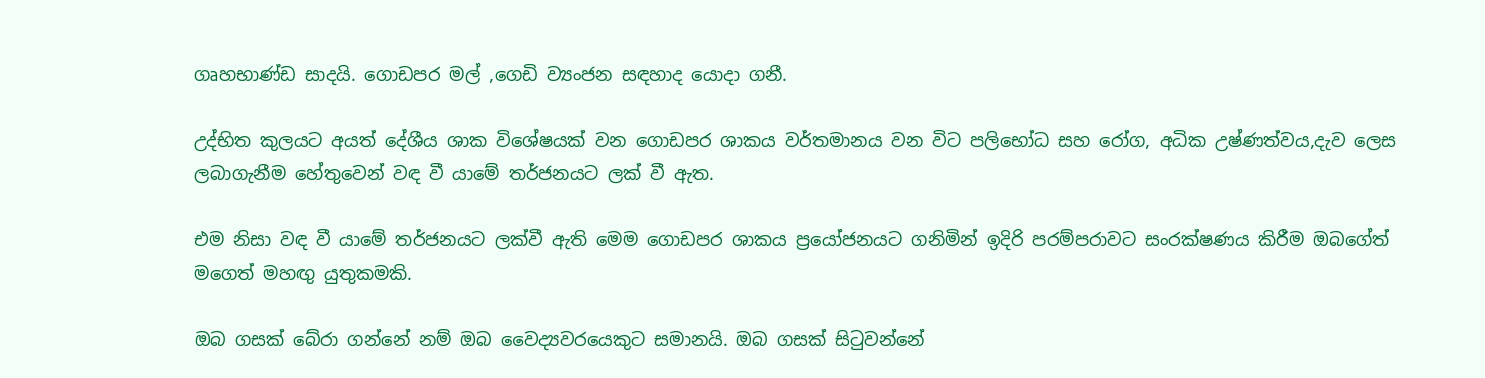ගෘහභාණ්ඩ සාදයි. ගොඩපර මල් ,ගෙඩි ව්‍යංජන සඳහාද යොදා ගනී.

උද්භිත කුලයට අයත් දේශීය ශාක විශේෂයක් වන ගොඩපර ශාකය වර්තමානය වන විට පලිභෝධ සහ රෝග, අධික උෂ්ණත්වය,දැව ලෙස ලබාගැනීම හේතුවෙන් වඳ වී යාමේ තර්ජනයට ලක් වී ඇත.

එම නිසා වඳ වී යාමේ තර්ජනයට ලක්වී ඇති මෙම ගොඩපර ශාකය ප්‍රයෝජනයට ගනිමින් ඉදිරි පරම්පරාවට සංරක්ෂණය කිරීම ඔබගේත් මගෙත් මහඟු යුතුකමකි.

ඔබ ගසක් බේරා ගන්නේ නම් ඔබ වෛද්‍යවරයෙකුට සමානයි. ඔබ ගසක් සිටුවන්නේ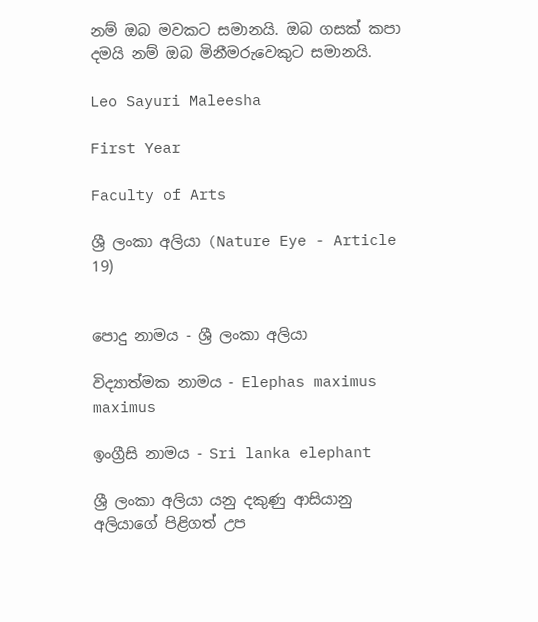නම් ඔබ මවකට සමානයි. ඔබ ගසක් කපා දමයි නම් ඔබ මිනීමරුවෙකුට සමානයි.

Leo Sayuri Maleesha

First Year

Faculty of Arts

ශ්‍රී ලංකා අලියා (Nature Eye - Article 19)


පොදු නාමය - ශ්‍රී ලංකා අලියා

විද්‍යාත්මක නාමය - Elephas maximus maximus

ඉංග්‍රීසි නාමය - Sri lanka elephant

ශ්‍රී ලංකා අලියා යනු දකුණු ආසියානු අලියාගේ පිළිගත් උප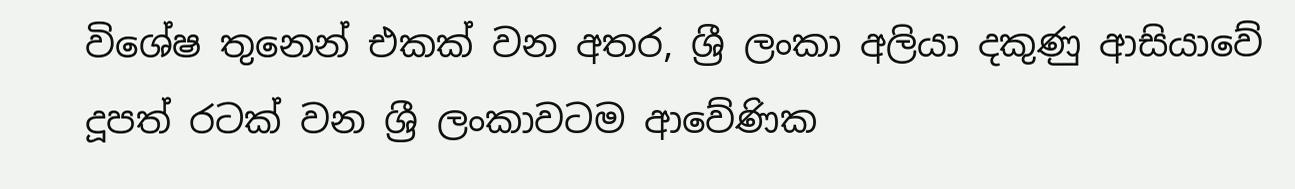විශේෂ තුනෙන් එකක් වන අතර, ශ්‍රී ලංකා අලියා දකුණු ආසියාවේ දූපත් රටක් වන ශ්‍රී ලංකාවටම ආවේණික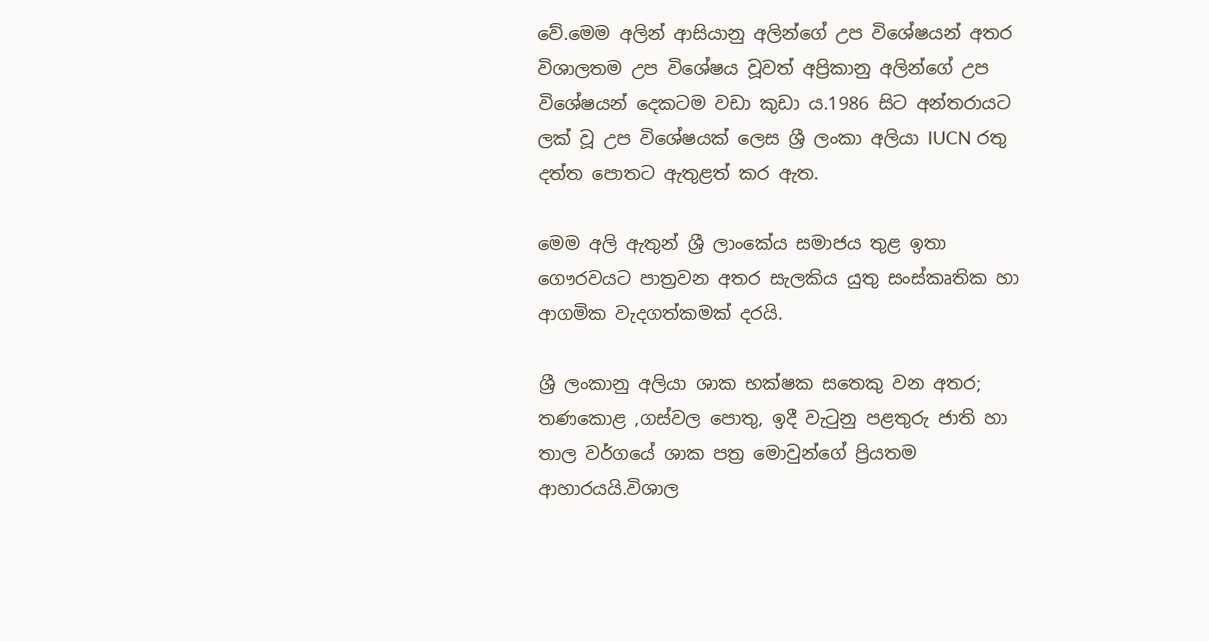වේ.මෙම අලින් ආසියානු අලින්ගේ උප විශේෂයන් අතර විශාලතම උප විශේෂය වූවත් අප්‍රිකානු අලින්ගේ උප විශේෂයන් දෙකටම වඩා කුඩා ය.1986 සිට අන්තරායට ලක් වූ උප විශේෂයක් ලෙස ශ්‍රී ලංකා අලියා IUCN රතු දත්ත පොතට ඇතුළත් කර ඇත.

මෙම අලි ඇතුන් ශ්‍රී ලාංකේය සමාජය තුළ ඉතා ගෞරවයට පාත්‍රවන අතර සැලකිය යුතු සංස්කෘතික හා ආගමික වැදගත්කමක් දරයි.

ශ්‍රී ලංකානු අලියා ශාක භක්ෂක සතෙකු වන අතර; තණකොළ ,ගස්වල පොතු, ඉදී වැටුනු පළතුරු ජාති හා තාල වර්ගයේ ශාක පත්‍ර මොවුන්ගේ ප්‍රියතම ආහාරයයි.විශාල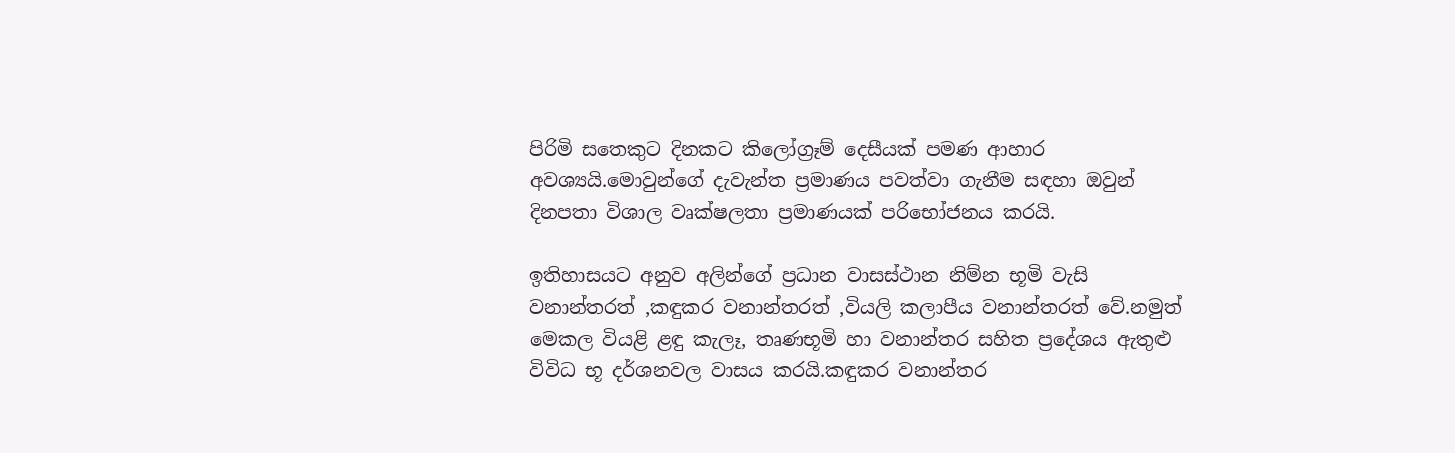පිරිමි සතෙකුට දිනකට කිලෝග්‍රෑම් දෙසීයක් පමණ ආහාර අවශ්‍යයි.මොවුන්ගේ දැවැන්ත ප්‍රමාණය පවත්වා ගැනීම සඳහා ඔවුන් දිනපතා විශාල වෘක්ෂලතා ප්‍රමාණයක් පරිභෝජනය කරයි.

ඉතිහාසයට අනුව අලින්ගේ ප්‍රධාන වාසස්ථාන නිම්න භූමි වැසි වනාන්තරත් ,කඳුකර වනාන්තරත් ,වියලි කලාපීය වනාන්තරත් වේ.නමුත් මෙකල වියළි ළඳු කැලෑ, තෘණභූමි හා වනාන්තර සහිත ප්‍රදේශය ඇතුළු විවිධ භූ දර්ශනවල වාසය කරයි.කඳුකර වනාන්තර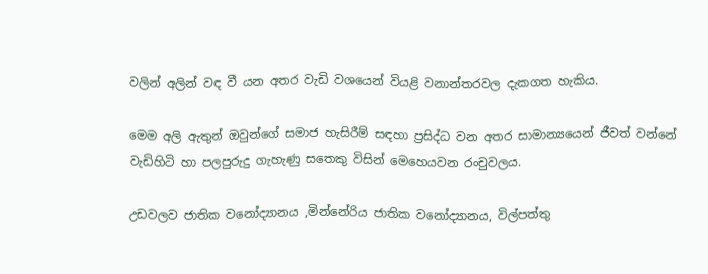වලින් අලින් වඳ වී යන අතර වැඩි වශයෙන් වියළි වනාන්තරවල දැකගත හැකිය.

මෙම අලි ඇතුන් ඔවුන්ගේ සමාජ හැසිරීම් සඳහා ප්‍රසිද්ධ වන අතර සාමාන්‍යයෙන් ජීවත් වන්නේ වැඩිහිටි හා පලපුරුදු ගැහැණු සතෙකු විසින් මෙහෙයවන රංචුවලය.

උඩවලව ජාතික වනෝද්‍යානය ,මින්නේරිය ජාතික වනෝද්‍යානය, විල්පත්තු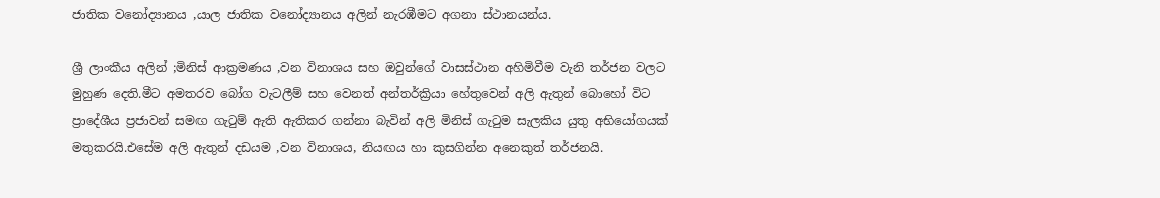ජාතික වනෝද්‍යානය ,යාල ජාතික වනෝද්‍යානය අලින් නැරඹීමට අගනා ස්ථානයන්ය.

ශ්‍රී ලාංකීය අලින් ;මිනිස් ආක්‍රමණය ,වන විනාශය සහ ඔවුන්ගේ වාසස්ථාන අහිමිවීම වැනි තර්ජන වලට මුහුණ දෙති.මීට අමතරව බෝග වැටලීම් සහ වෙනත් අන්තර්ක්‍රියා හේතුවෙන් අලි ඇතුන් බොහෝ විට ප්‍රාදේශීය ප්‍රජාවන් සමඟ ගැටුම් ඇති ඇතිකර ගන්නා බැවින් අලි මිනිස් ගැටුම සැලකිය යුතු අභියෝගයක් මතුකරයි.එසේම අලි ඇතුන් දඩයම ,වන විනාශය, නියඟය හා කුසගින්න අනෙකුත් තර්ජනයි.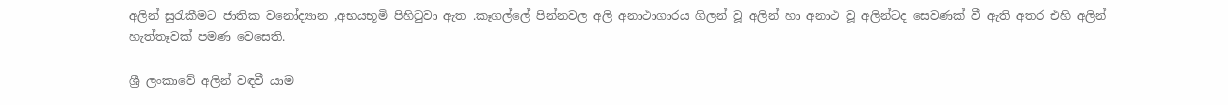අලින් සුරැකීමට ජාතික වනෝද්‍යාන ,අභයභූමි පිහිටුවා ඇත .කෑගල්ලේ පින්නවල අලි අනාථාගාරය ගිලන් වූ අලින් හා අනාථ වූ අලින්ටද සෙවණක් වී ඇති අතර එහි අලින් හැත්තෑවක් පමණ වෙසෙති.

ශ්‍රී ලංකාවේ අලින් වඳවී යාම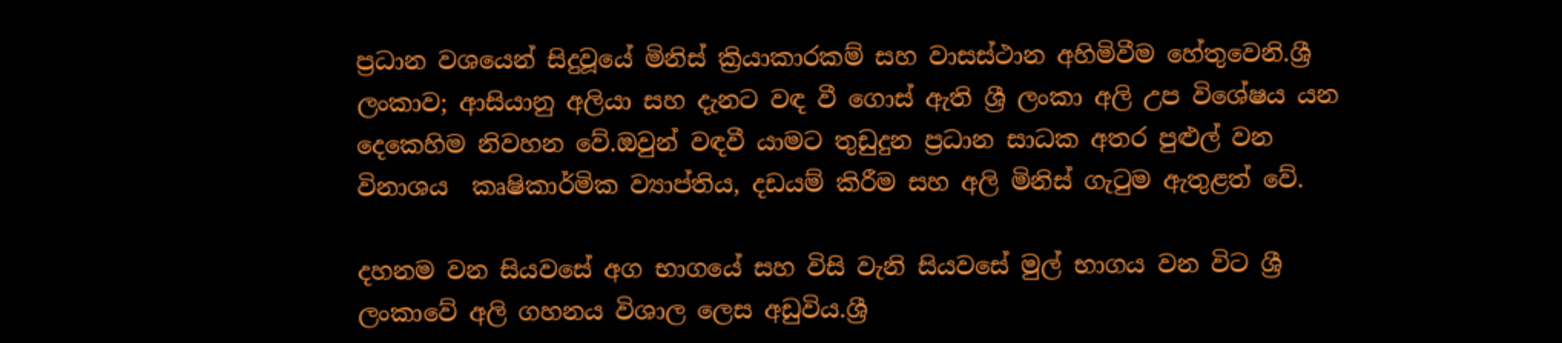ප්‍රධාන වශයෙන් සිදුවූයේ මිනිස් ක්‍රියාකාරකම් සහ වාසස්ථාන අහිමිවීම හේතුවෙනි.ශ්‍රී ලංකාව; ආසියානු අලියා සහ දැනට වඳ වී ගොස් ඇති ශ්‍රී ලංකා අලි උප විශේෂය යන දෙකෙහිම නිවහන වේ.ඔවුන් වඳවී යාමට තුඩුදුන ප්‍රධාන සාධක අතර පුළුල් වන විනාශය  කෘෂිකාර්මික ව්‍යාප්තිය, දඩයම් කිරීම සහ අලි මිනිස් ගැටුම ඇතුළත් වේ.

දහනම වන සියවසේ අග භාගයේ සහ විසි වැනි සියවසේ මුල් භාගය වන විට ශ්‍රී ලංකාවේ අලි ගහනය විශාල ලෙස අඩුවිය.ශ්‍රී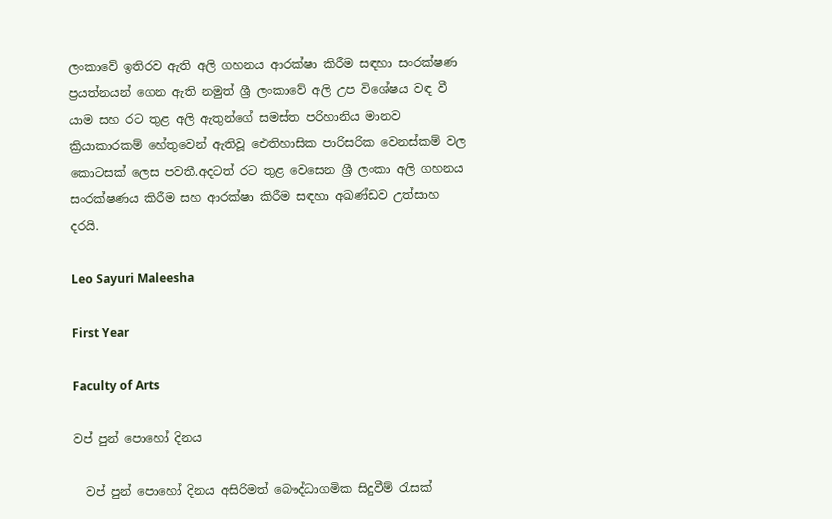ලංකාවේ ඉතිරව ඇති අලි ගහනය ආරක්ෂා කිරීම සඳහා සංරක්ෂණ ප්‍රයත්නයන් ගෙන ඇති නමුත් ශ්‍රී ලංකාවේ අලි උප විශේෂය වඳ වී යාම සහ රට තුළ අලි ඇතුන්ගේ සමස්ත පරිහානිය මානව ක්‍රියාකාරකම් හේතුවෙන් ඇතිවූ ඓතිහාසික පාරිසරික වෙනස්කම් වල කොටසක් ලෙස පවතී.අදටත් රට තුළ වෙසෙන ශ්‍රී ලංකා අලි ගහනය සංරක්ෂණය කිරීම සහ ආරක්ෂා කිරීම සඳහා අඛණ්ඩව උත්සාහ දරයි.

Leo Sayuri Maleesha

First Year

Faculty of Arts

වප් පුන් පොහෝ දිනය

  වප් පුන් පොහෝ දිනය අසිරිමත් බෞද්ධාගමික සිදුවීම් රැසක්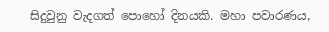සිදුවුනු වැදගත් පොහෝ දිනයකි. මහා පවාරණය,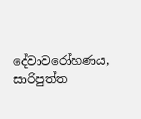දේවාවරෝහණය, සාරිපුත්ත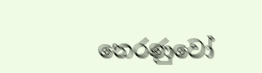තෙරණුවෝ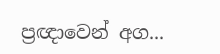ප්‍රඥාවෙන් අග...